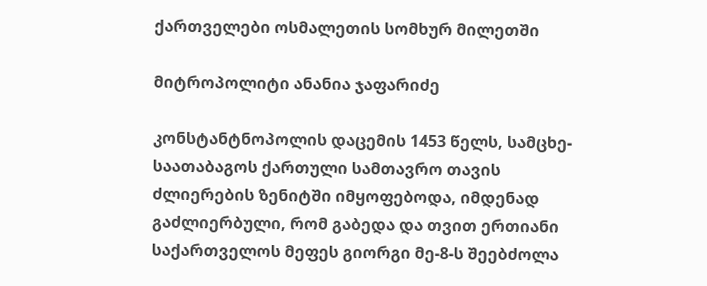ქართველები ოსმალეთის სომხურ მილეთში

მიტროპოლიტი ანანია ჯაფარიძე

კონსტანტნოპოლის დაცემის 1453 წელს, სამცხე-საათაბაგოს ქართული სამთავრო თავის ძლიერების ზენიტში იმყოფებოდა, იმდენად გაძლიერბული, რომ გაბედა და თვით ერთიანი საქართველოს მეფეს გიორგი მე-8-ს შეებძოლა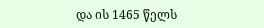და ის 1465 წელს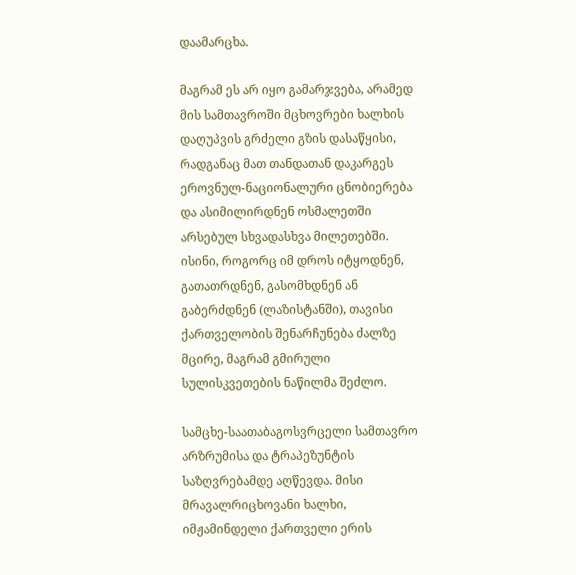დაამარცხა.

მაგრამ ეს არ იყო გამარჯვება, არამედ მის სამთავროში მცხოვრები ხალხის დაღუპვის გრძელი გზის დასაწყისი, რადგანაც მათ თანდათან დაკარგეს ეროვნულ-ნაციონალური ცნობიერება და ასიმილირდნენ ოსმალეთში არსებულ სხვადასხვა მილეთებში. ისინი, როგორც იმ დროს იტყოდნენ, გათათრდნენ, გასომხდნენ ან გაბერძდნენ (ლაზისტანში), თავისი ქართველობის შენარჩუნება ძალზე მცირე, მაგრამ გმირული სულისკვეთების ნაწილმა შეძლო.

სამცხე-საათაბაგოსვრცელი სამთავრო არზრუმისა და ტრაპეზუნტის საზღვრებამდე აღწევდა. მისი მრავალრიცხოვანი ხალხი, იმჟამინდელი ქართველი ერის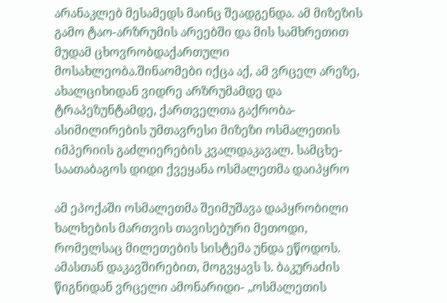არანაკლებ მესამედს მაინც შეადგენდა. ამ მიზეზის გამო ტაო-არზრუმის არეებში და მის სამხრეთით მუდამ ცხოვრობდაქართული მოსახლეობა.შინაომები იქცა აქ, ამ ვრცელ არეზე, ახალციხიდან ვიდრე არზრუმამდე და ტრაპეზუნტამდე, ქართველთა გაქრობა-ასიმილირების უმთავრესი მიზეზი ოსმალეთის იმპერიის გაძლიერების კვალდაკავალ. სამცხე-საათაბაგოს დიდი ქვეყანა ოსმალეთმა დაიპყრო

ამ ეპოქაში ოსმალეთმა შეიმუშავა დაპყრობილი ხალხების მართვის თავისებური მეთოდი, რომელსაც მილეთების სისტემა უნდა ეწოდოს. ამასთან დაკავშირებით, მოგვყავს ს. ბაკურაძის წიგნიდან ვრცელი ამონარიდი- „ოსმალეთის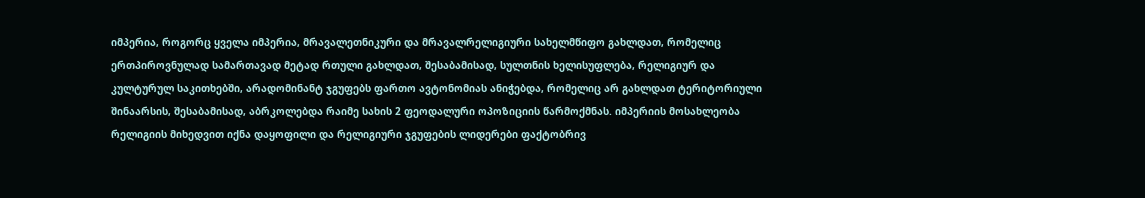იმპერია, როგორც ყველა იმპერია, მრავალეთნიკური და მრავალრელიგიური სახელმწიფო გახლდათ, რომელიც ერთპიროვნულად სამართავად მეტად რთული გახლდათ, შესაბამისად, სულთნის ხელისუფლება, რელიგიურ და კულტურულ საკითხებში, არადომინანტ ჯგუფებს ფართო ავტონომიას ანიჭებდა, რომელიც არ გახლდათ ტერიტორიული შინაარსის, შესაბამისად, აბრკოლებდა რაიმე სახის 2 ფეოდალური ოპოზიციის წარმოქმნას. იმპერიის მოსახლეობა რელიგიის მიხედვით იქნა დაყოფილი და რელიგიური ჯგუფების ლიდერები ფაქტობრივ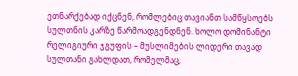ეთნარქებად იქცნენ, რომლებიც თავიანთ სამწყსოებს სულთნის კარზე წარმოადგენდნენ. ხოლო დომინანტი რელიგიური ჯგუფის – მუსლიმების ლიდერი თავად სულთანი გახლდათ, რომელმაც,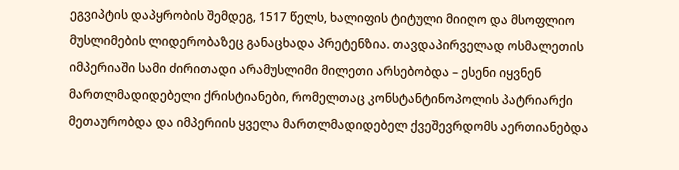ეგვიპტის დაპყრობის შემდეგ, 1517 წელს, ხალიფის ტიტული მიიღო და მსოფლიო მუსლიმების ლიდერობაზეც განაცხადა პრეტენზია. თავდაპირველად ოსმალეთის იმპერიაში სამი ძირითადი არამუსლიმი მილეთი არსებობდა – ესენი იყვნენ მართლმადიდებელი ქრისტიანები, რომელთაც კონსტანტინოპოლის პატრიარქი მეთაურობდა და იმპერიის ყველა მართლმადიდებელ ქვეშევრდომს აერთიანებდა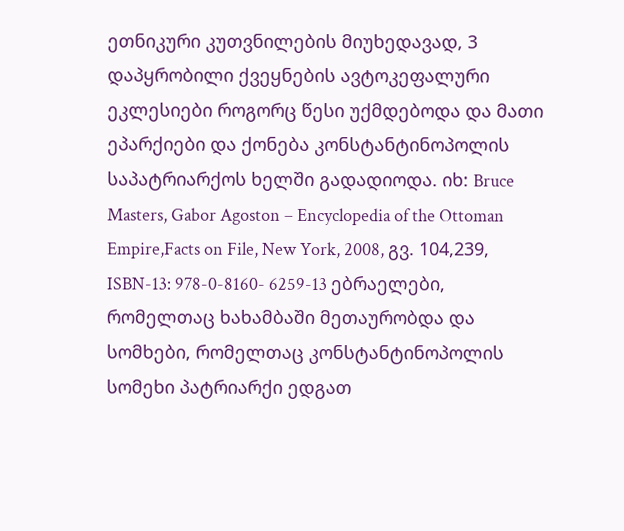ეთნიკური კუთვნილების მიუხედავად, 3 დაპყრობილი ქვეყნების ავტოკეფალური ეკლესიები როგორც წესი უქმდებოდა და მათი ეპარქიები და ქონება კონსტანტინოპოლის საპატრიარქოს ხელში გადადიოდა. იხ: Bruce Masters, Gabor Agoston – Encyclopedia of the Ottoman Empire,Facts on File, New York, 2008, გვ. 104,239, ISBN-13: 978-0-8160- 6259-13 ებრაელები, რომელთაც ხახამბაში მეთაურობდა და სომხები, რომელთაც კონსტანტინოპოლის სომეხი პატრიარქი ედგათ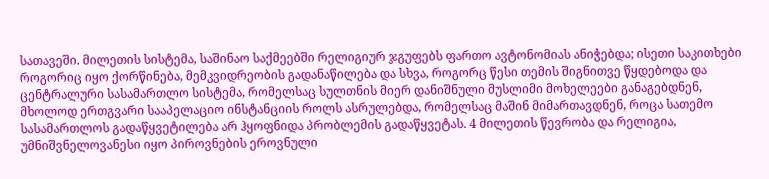სათავეში. მილეთის სისტემა, საშინაო საქმეებში რელიგიურ ჯგუფებს ფართო ავტონომიას ანიჭებდა; ისეთი საკითხები როგორიც იყო ქორწინება, მემკვიდრეობის გადანაწილება და სხვა, როგორც წესი თემის შიგნითვე წყდებოდა და ცენტრალური სასამართლო სისტემა, რომელსაც სულთნის მიერ დანიშნული მუსლიმი მოხელეები განაგებდნენ, მხოლოდ ერთგვარი სააპელაციო ინსტანციის როლს ასრულებდა, რომელსაც მაშინ მიმართავდნენ, როცა სათემო სასამართლოს გადაწყვეტილება არ ჰყოფნიდა პრობლემის გადაწყვეტას. 4 მილეთის წევრობა და რელიგია, უმნიშვნელოვანესი იყო პიროვნების ეროვნული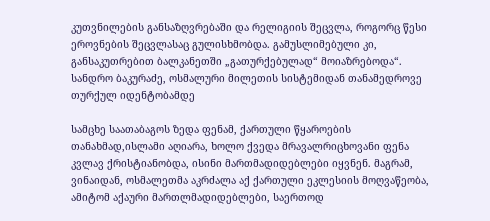კუთვნილების განსაზღვრებაში და რელიგიის შეცვლა, როგორც წესი ეროვნების შეცვლასაც გულისხმობდა. გამუსლიმებული კი, განსაკუთრებით ბალკანეთში „გათურქებულად“ მოიაზრებოდა“. სანდრო ბაკურაძე, ოსმალური მილეთის სისტემიდან თანამედროვე თურქულ იდენტობამდე

სამცხე საათაბაგოს ზედა ფენამ, ქართული წყაროების თანახმად,ისლამი აღიარა, ხოლო ქვედა მრავალრიცხოვანი ფენა კვლავ ქრისტიანობდა, ისინი მართმადიდებლები იყვნენ. მაგრამ, ვინაიდან, ოსმალეთმა აკრძალა აქ ქართული ეკლესიის მოღვაწეობა, ამიტომ აქაური მართლმადიდებლები, საერთოდ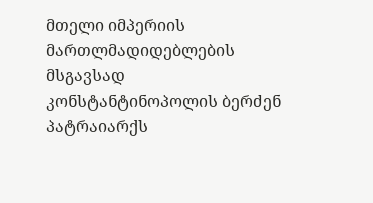მთელი იმპერიის მართლმადიდებლების მსგავსად კონსტანტინოპოლის ბერძენ პატრაიარქს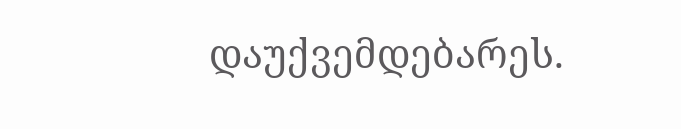დაუქვემდებარეს.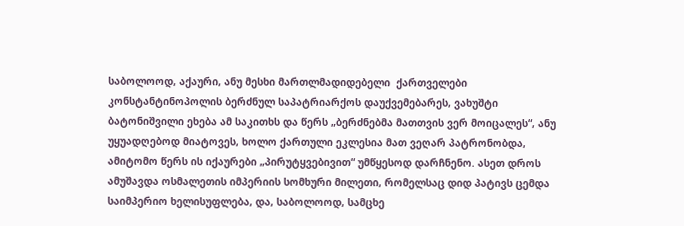საბოლოოდ, აქაური, ანუ მესხი მართლმადიდებელი  ქართველები კონსტანტინოპოლის ბერძნულ საპატრიარქოს დაუქვემებარეს, ვახუშტი ბატონიშვილი ეხება ამ საკითხს და წერს „ბერძნებმა მათთვის ვერ მოიცალეს“, ანუ უყუადღებოდ მიატოვეს, ხოლო ქართული ეკლესია მათ ვეღარ პატრონობდა, ამიტომო წერს ის იქაურები „პირუტყვებივით“ უმწყესოდ დარჩნენო. ასეთ დროს ამუშავდა ოსმალეთის იმპერიის სომხური მილეთი, რომელსაც დიდ პატივს ცემდა საიმპერიო ხელისუფლება, და, საბოლოოდ, სამცხე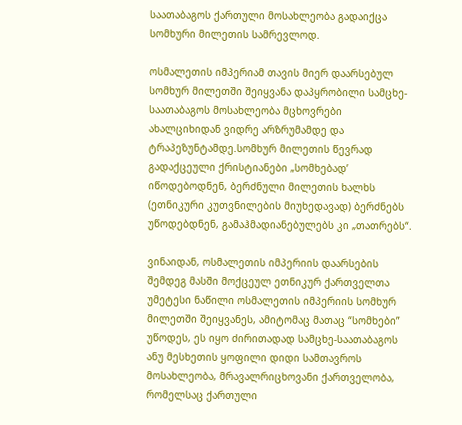საათაბაგოს ქართული მოსახლეობა გადაიქცა სომხური მილეთის სამრევლოდ.

ოსმალეთის იმპერიამ თავის მიერ დაარსებულ სომხურ მილეთში შეიყვანა დაპყრობილი სამცხე-საათაბაგოს მოსახლეობა მცხოვრები ახალციხიდან ვიდრე არზრუმამდე და ტრაპეზუნტამდე.სომხურ მილეთის წევრად გადაქცეული ქრისტიანები „სომხებად’ იწოდებოდნენ, ბერძნული მილეთის ხალხს (ეთნიკური კუთვნილების მიუხედავად) ბერძნებს უწოდებდნენ, გამაჰმადიანებულებს კი „თათრებს“.

ვინაიდან, ოსმალეთის იმპერიის დაარსების შემდეგ მასში მოქცეულ ეთნიკურ ქართველთა უმეტესი ნაწილი ოსმალეთის იმპერიის სომხურ მილეთში შეიყვანეს, ამიტომაც მათაც “სომხები” უწოდეს, ეს იყო ძირითადად სამცხე-საათაბაგოს ანუ მესხეთის ყოფილი დიდი სამთავროს მოსახლეობა, მრავალრიცხოვანი ქართველობა, რომელსაც ქართული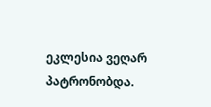ეკლესია ვეღარ პატრონობდა.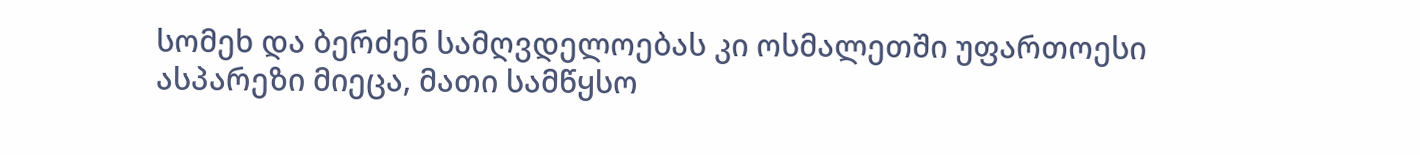სომეხ და ბერძენ სამღვდელოებას კი ოსმალეთში უფართოესი ასპარეზი მიეცა, მათი სამწყსო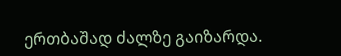ერთბაშად ძალზე გაიზარდა.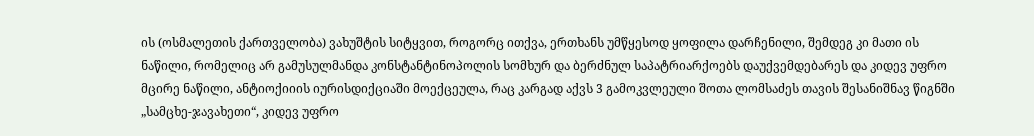ის (ოსმალეთის ქართველობა) ვახუშტის სიტყვით, როგორც ითქვა, ერთხანს უმწყესოდ ყოფილა დარჩენილი, შემდეგ კი მათი ის ნაწილი, რომელიც არ გამუსულმანდა კონსტანტინოპოლის სომხურ და ბერძნულ საპატრიარქოებს დაუქვემდებარეს და კიდევ უფრო მცირე ნაწილი, ანტიოქიიის იურისდიქციაში მოექცეულა, რაც კარგად აქვს 3 გამოკვლეული შოთა ლომსაძეს თავის შესანიშნავ წიგნში „სამცხე-ჯავახეთი“, კიდევ უფრო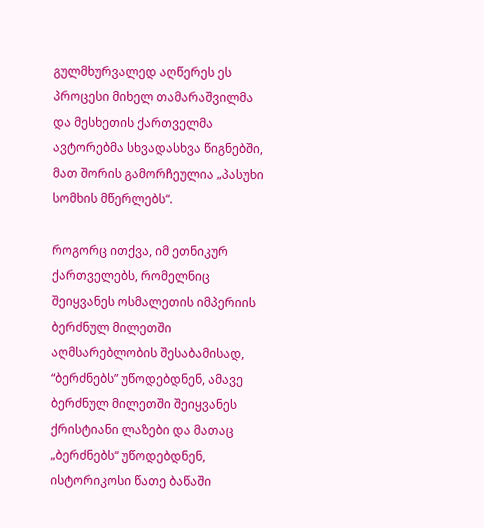გულმხურვალედ აღწერეს ეს პროცესი მიხელ თამარაშვილმა და მესხეთის ქართველმა ავტორებმა სხვადასხვა წიგნებში, მათ შორის გამორჩეულია „პასუხი სომხის მწერლებს“.

როგორც ითქვა, იმ ეთნიკურ ქართველებს, რომელნიც შეიყვანეს ოსმალეთის იმპერიის ბერძნულ მილეთში აღმსარებლობის შესაბამისად, “ბერძნებს” უწოდებდნენ, ამავე ბერძნულ მილეთში შეიყვანეს ქრისტიანი ლაზები და მათაც „ბერძნებს“ უწოდებდნენ, ისტორიკოსი წათე ბაწაში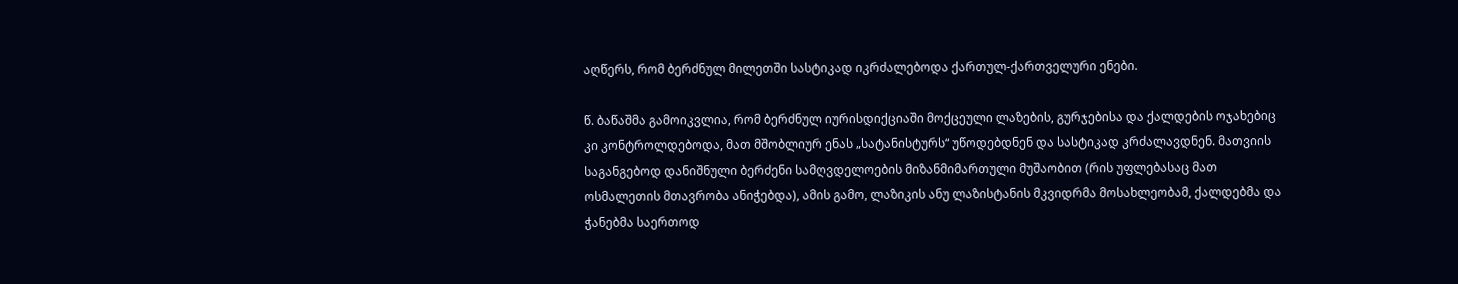აღწერს, რომ ბერძნულ მილეთში სასტიკად იკრძალებოდა ქართულ-ქართველური ენები.

წ. ბაწაშმა გამოიკვლია, რომ ბერძნულ იურისდიქციაში მოქცეული ლაზების, გურჯებისა და ქალდების ოჯახებიც კი კონტროლდებოდა, მათ მშობლიურ ენას „სატანისტურს“ უწოდებდნენ და სასტიკად კრძალავდნენ. მათვიის საგანგებოდ დანიშნული ბერძენი სამღვდელოების მიზანმიმართული მუშაობით (რის უფლებასაც მათ ოსმალეთის მთავრობა ანიჭებდა), ამის გამო, ლაზიკის ანუ ლაზისტანის მკვიდრმა მოსახლეობამ, ქალდებმა და ჭანებმა საერთოდ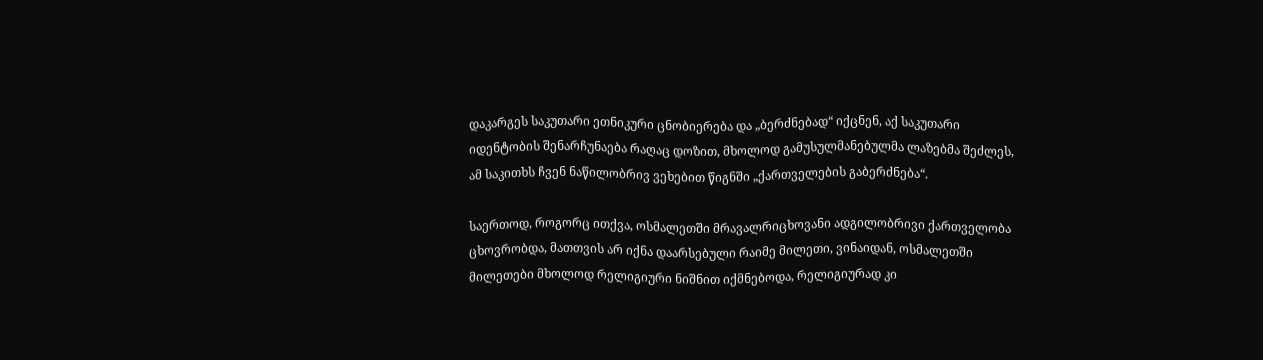დაკარგეს საკუთარი ეთნიკური ცნობიერება და „ბერძნებად“ იქცნენ, აქ საკუთარი იდენტობის შენარჩუნაება რაღაც დოზით, მხოლოდ გამუსულმანებულმა ლაზებმა შეძლეს, ამ საკითხს ჩვენ ნაწილობრივ ვეხებით წიგნში „ქართველების გაბერძნება“.

საერთოდ, როგორც ითქვა, ოსმალეთში მრავალრიცხოვანი ადგილობრივი ქართველობა ცხოვრობდა, მათთვის არ იქნა დაარსებული რაიმე მილეთი, ვინაიდან, ოსმალეთში მილეთები მხოლოდ რელიგიური ნიშნით იქმნებოდა, რელიგიურად კი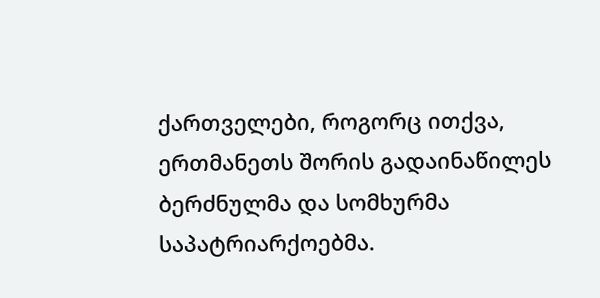ქართველები, როგორც ითქვა, ერთმანეთს შორის გადაინაწილეს ბერძნულმა და სომხურმა საპატრიარქოებმა.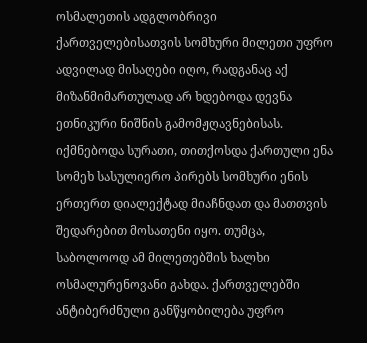ოსმალეთის ადგლობრივი ქართველებისათვის სომხური მილეთი უფრო ადვილად მისაღები იღო, რადგანაც აქ მიზანმიმართულად არ ხდებოდა დევნა ეთნიკური ნიშნის გამომჟღავნებისას. იქმნებოდა სურათი, თითქოსდა ქართული ენა სომეხ სასულიერო პირებს სომხური ენის ერთერთ დიალექტად მიაჩნდათ და მათთვის შედარებით მოსათენი იყო. თუმცა, საბოლოოდ ამ მილეთებშის ხალხი ოსმალურენოვანი გახდა. ქართველებში ანტიბერძნული განწყობილება უფრო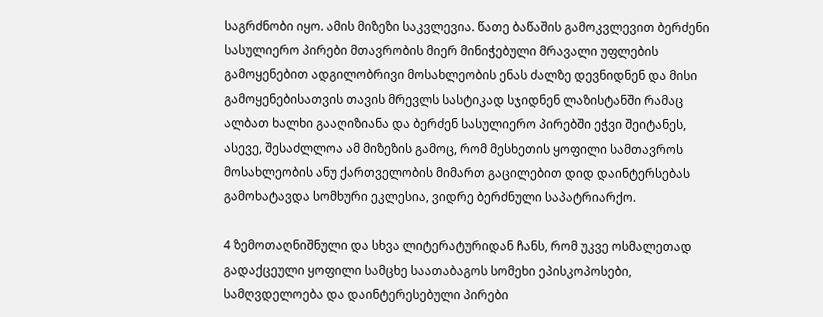საგრძნობი იყო. ამის მიზეზი საკვლევია. წათე ბაწაშის გამოკვლევით ბერძენი სასულიერო პირები მთავრობის მიერ მინიჭებული მრავალი უფლების გამოყენებით ადგილობრივი მოსახლეობის ენას ძალზე დევნიდნენ და მისი გამოყენებისათვის თავის მრევლს სასტიკად სჯიდნენ ლაზისტანში რამაც ალბათ ხალხი გააღიზიანა და ბერძენ სასულიერო პირებში ეჭვი შეიტანეს, ასევე, შესაძლლოა ამ მიზეზის გამოც, რომ მესხეთის ყოფილი სამთავროს მოსახლეობის ანუ ქართველობის მიმართ გაცილებით დიდ დაინტერსებას გამოხატავდა სომხური ეკლესია, ვიდრე ბერძნული საპატრიარქო.

4 ზემოთაღნიშნული და სხვა ლიტერატურიდან ჩანს, რომ უკვე ოსმალეთად გადაქცეული ყოფილი სამცხე საათაბაგოს სომეხი ეპისკოპოსები, სამღვდელოება და დაინტერესებული პირები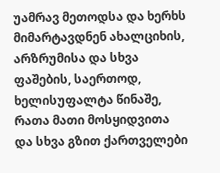უამრავ მეთოდსა და ხერხს მიმარტავდნენ ახალციხის, არზრუმისა და სხვა ფაშების, საერთოდ, ხელისუფალტა წინაშე, რათა მათი მოსყიდვითა და სხვა გზით ქართველები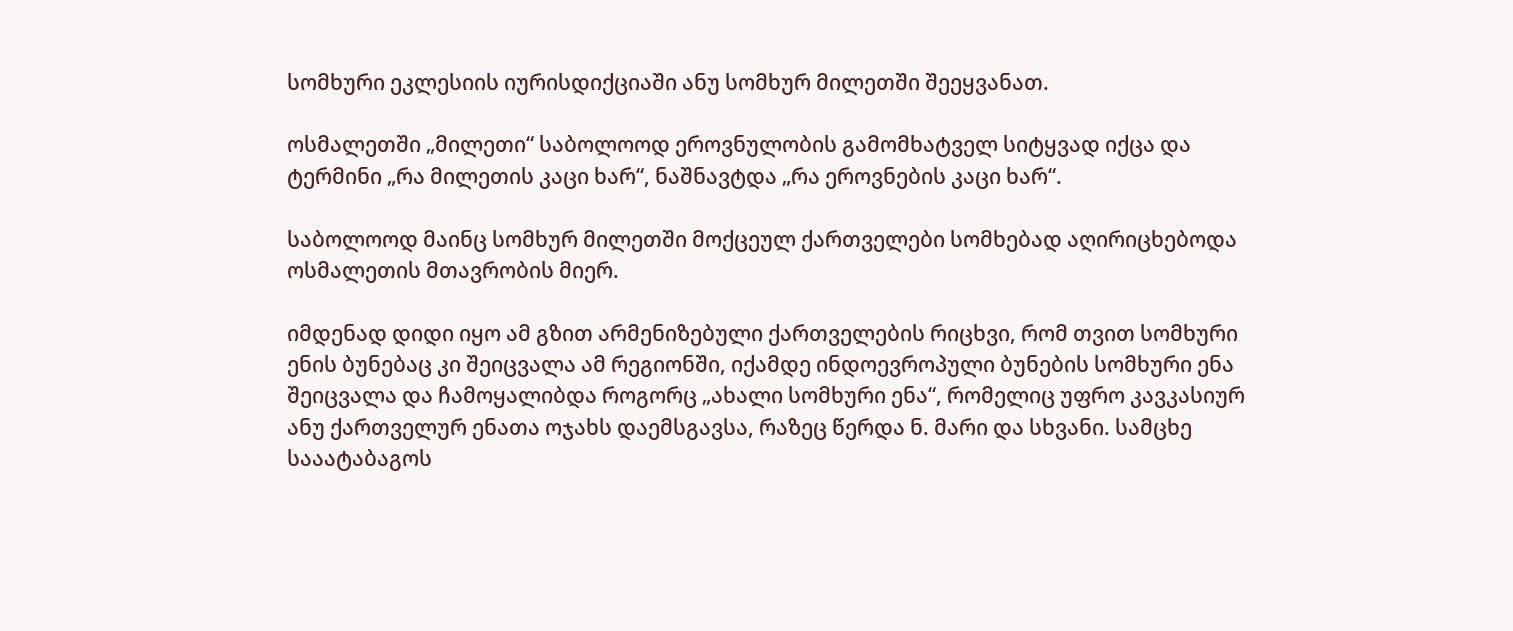სომხური ეკლესიის იურისდიქციაში ანუ სომხურ მილეთში შეეყვანათ.

ოსმალეთში „მილეთი“ საბოლოოდ ეროვნულობის გამომხატველ სიტყვად იქცა და ტერმინი „რა მილეთის კაცი ხარ“, ნაშნავტდა „რა ეროვნების კაცი ხარ“.

საბოლოოდ მაინც სომხურ მილეთში მოქცეულ ქართველები სომხებად აღირიცხებოდა ოსმალეთის მთავრობის მიერ.

იმდენად დიდი იყო ამ გზით არმენიზებული ქართველების რიცხვი, რომ თვით სომხური ენის ბუნებაც კი შეიცვალა ამ რეგიონში, იქამდე ინდოევროპული ბუნების სომხური ენა შეიცვალა და ჩამოყალიბდა როგორც „ახალი სომხური ენა“, რომელიც უფრო კავკასიურ ანუ ქართველურ ენათა ოჯახს დაემსგავსა, რაზეც წერდა ნ. მარი და სხვანი. სამცხე  სააატაბაგოს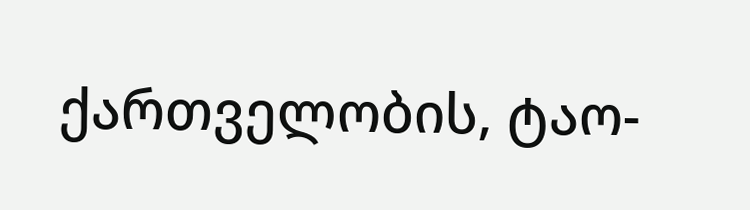ქართველობის, ტაო-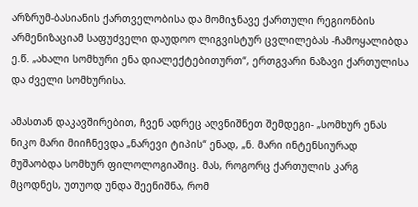არზრუმ-ბასიანის ქართველობისა და მომიჯნავე ქართული რეგიონბის არმენიზაციამ საფუძველი დაუდოო ლიგვისტურ ცვლილებას -ჩამოყალიბდა ე.წ. „ახალი სომხური ენა დიალექტებითურთ“, ერთგვარი ნაზავი ქართულისა და ძველი სომხურისა.

ამასთან დაკავშირებით, ჩვენ ადრეც აღვნიშნეთ შემდეგი- „სომხურ ენას ნიკო მარი მიიჩნევდა „ნარევი ტიპის“ ენად, „ნ. მარი ინტენსიურად მუშაობდა სომხურ ფილოლოგიაშიც. მას, როგორც ქართულის კარგ მცოდნეს, უთუოდ უნდა შეენიშნა, რომ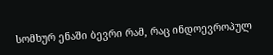სომხურ ენაში ბევრი რამ, რაც ინდოევროპულ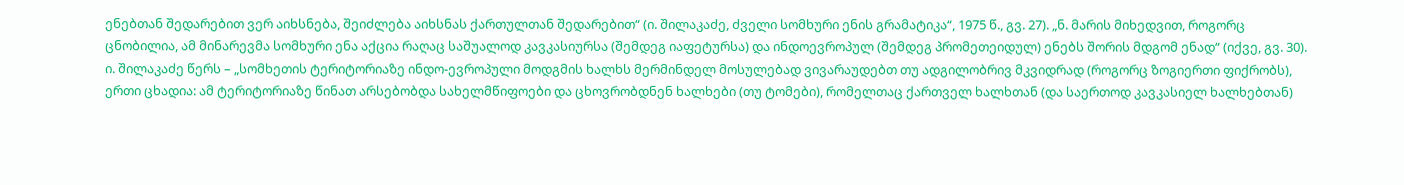ენებთან შედარებით ვერ აიხსნება, შეიძლება აიხსნას ქართულთან შედარებით“ (ი. შილაკაძე, ძველი სომხური ენის გრამატიკა“, 1975 წ., გვ. 27). „ნ. მარის მიხედვით, როგორც ცნობილია, ამ მინარევმა სომხური ენა აქცია რაღაც საშუალოდ კავკასიურსა (შემდეგ იაფეტურსა) და ინდოევროპულ (შემდეგ პრომეთეიდულ) ენებს შორის მდგომ ენად“ (იქვე, გვ. 30). ი. შილაკაძე წერს – „სომხეთის ტერიტორიაზე ინდო-ევროპული მოდგმის ხალხს მერმინდელ მოსულებად ვივარაუდებთ თუ ადგილობრივ მკვიდრად (როგორც ზოგიერთი ფიქრობს), ერთი ცხადია: ამ ტერიტორიაზე წინათ არსებობდა სახელმწიფოები და ცხოვრობდნენ ხალხები (თუ ტომები), რომელთაც ქართველ ხალხთან (და საერთოდ კავკასიელ ხალხებთან)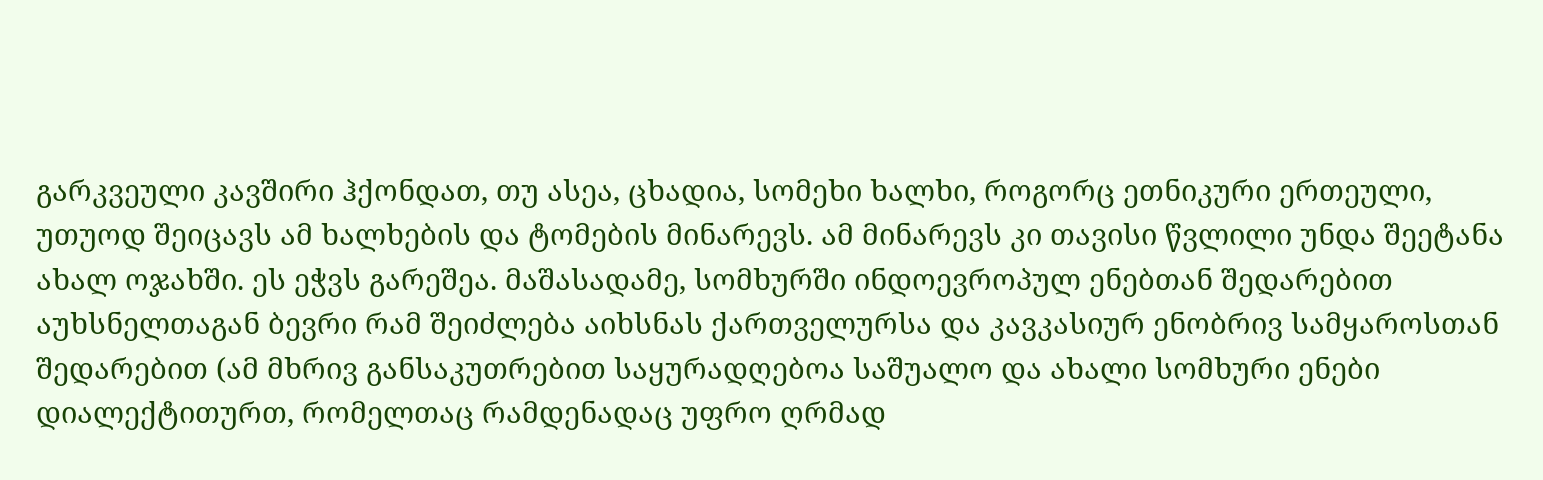გარკვეული კავშირი ჰქონდათ, თუ ასეა, ცხადია, სომეხი ხალხი, როგორც ეთნიკური ერთეული, უთუოდ შეიცავს ამ ხალხების და ტომების მინარევს. ამ მინარევს კი თავისი წვლილი უნდა შეეტანა ახალ ოჯახში. ეს ეჭვს გარეშეა. მაშასადამე, სომხურში ინდოევროპულ ენებთან შედარებით აუხსნელთაგან ბევრი რამ შეიძლება აიხსნას ქართველურსა და კავკასიურ ენობრივ სამყაროსთან შედარებით (ამ მხრივ განსაკუთრებით საყურადღებოა საშუალო და ახალი სომხური ენები დიალექტითურთ, რომელთაც რამდენადაც უფრო ღრმად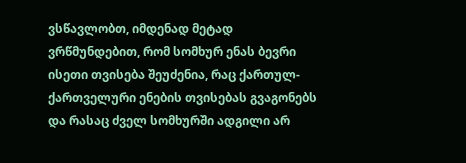ვსწავლობთ, იმდენად მეტად ვრწმუნდებით, რომ სომხურ ენას ბევრი ისეთი თვისება შეუძენია, რაც ქართულ-ქართველური ენების თვისებას გვაგონებს და რასაც ძველ სომხურში ადგილი არ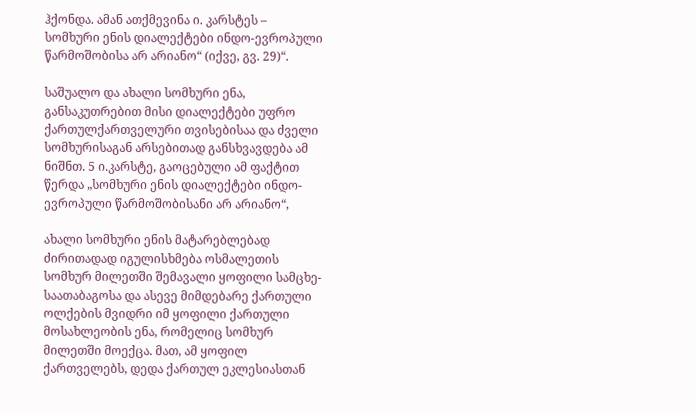ჰქონდა. ამან ათქმევინა ი. კარსტეს – სომხური ენის დიალექტები ინდო-ევროპული წარმოშობისა არ არიანო“ (იქვე, გვ. 29)“.

საშუალო და ახალი სომხური ენა, განსაკუთრებით მისი დიალექტები უფრო ქართულქართველური თვისებისაა და ძველი სომხურისაგან არსებითად განსხვავდება ამ ნიშნთ. 5 ი.კარსტე, გაოცებული ამ ფაქტით წერდა „სომხური ენის დიალექტები ინდო-ევროპული წარმოშობისანი არ არიანო“,

ახალი სომხური ენის მატარებლებად ძირითადად იგულისხმება ოსმალეთის სომხურ მილეთში შემავალი ყოფილი სამცხე-საათაბაგოსა და ასევე მიმდებარე ქართული ოლქების მვიდრი იმ ყოფილი ქართული მოსახლეობის ენა, რომელიც სომხურ მილეთში მოექცა. მათ, ამ ყოფილ ქართველებს, დედა ქართულ ეკლესიასთან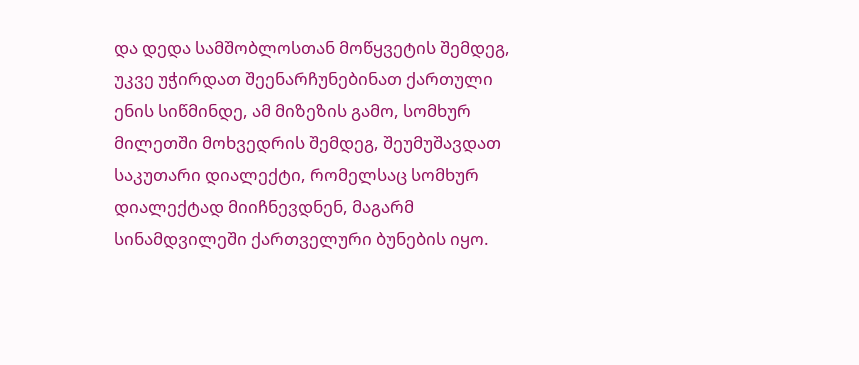და დედა სამშობლოსთან მოწყვეტის შემდეგ, უკვე უჭირდათ შეენარჩუნებინათ ქართული ენის სიწმინდე, ამ მიზეზის გამო, სომხურ მილეთში მოხვედრის შემდეგ, შეუმუშავდათ საკუთარი დიალექტი, რომელსაც სომხურ დიალექტად მიიჩნევდნენ, მაგარმ სინამდვილეში ქართველური ბუნების იყო.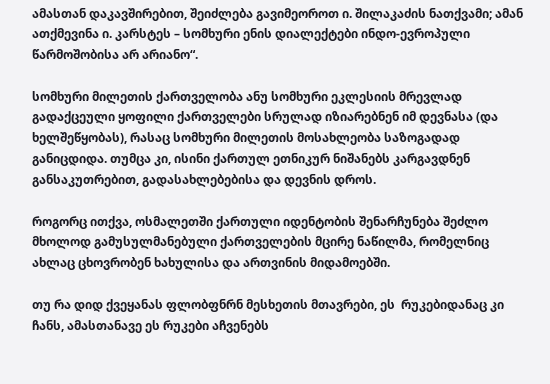ამასთან დაკავშირებით, შეიძლება გავიმეოროთ ი. შილაკაძის ნათქვამი; ამან ათქმევინა ი. კარსტეს – სომხური ენის დიალექტები ინდო-ევროპული წარმოშობისა არ არიანო“.

სომხური მილეთის ქართველობა ანუ სომხური ეკლესიის მრევლად გადაქცეული ყოფილი ქართველები სრულად იზიარებნენ იმ დევნასა (და ხელშეწყობას), რასაც სომხური მილეთის მოსახლეობა საზოგადად განიცდიდა. თუმცა კი, ისინი ქართულ ეთნიკურ ნიშანებს კარგავდნენ განსაკუთრებით, გადასახლებებისა და დევნის დროს.

როგორც ითქვა, ოსმალეთში ქართული იდენტობის შენარჩუნება შეძლო მხოლოდ გამუსულმანებული ქართველების მცირე ნაწილმა, რომელნიც ახლაც ცხოვრობენ ხახულისა და ართვინის მიდამოებში.

თუ რა დიდ ქვეყანას ფლობფნრნ მესხეთის მთავრები, ეს  რუკებიდანაც კი ჩანს, ამასთანავე ეს რუკები აჩვენებს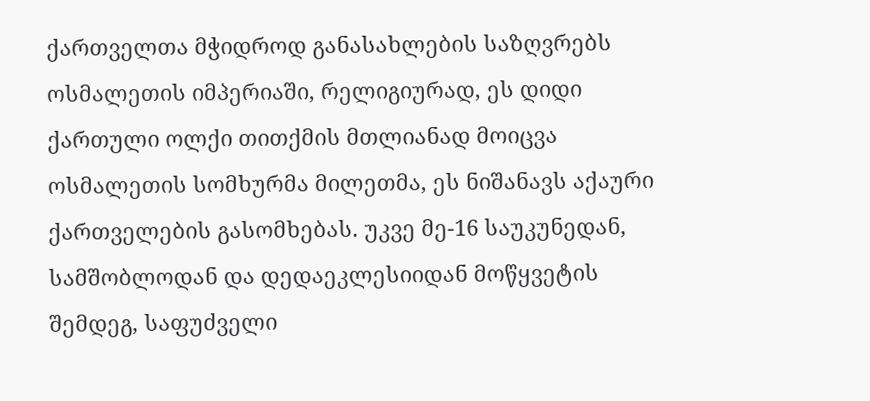ქართველთა მჭიდროდ განასახლების საზღვრებს ოსმალეთის იმპერიაში, რელიგიურად, ეს დიდი ქართული ოლქი თითქმის მთლიანად მოიცვა ოსმალეთის სომხურმა მილეთმა, ეს ნიშანავს აქაური ქართველების გასომხებას. უკვე მე-16 საუკუნედან, სამშობლოდან და დედაეკლესიიდან მოწყვეტის შემდეგ, საფუძველი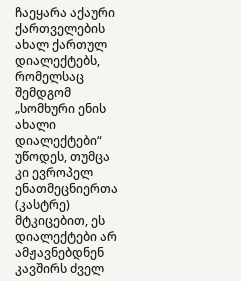ჩაეყარა აქაური ქართველების ახალ ქართულ დიალექტებს, რომელსაც შემდგომ „სომხური ენის ახალი დიალექტები“ უწოდეს, თუმცა კი ევროპელ ენათმეცნიერთა (კასტრე) მტკიცებით, ეს დიალექტები არ ამჟავნებდნენ კავშირს ძველ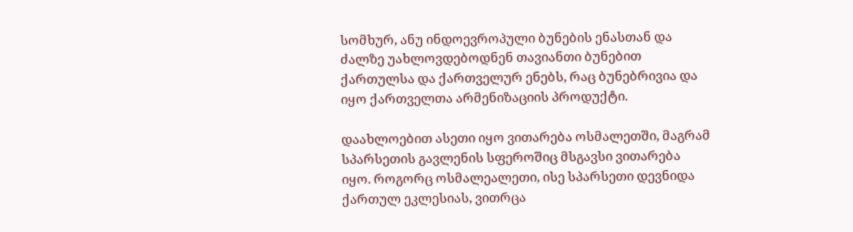სომხურ, ანუ ინდოევროპული ბუნების ენასთან და ძალზე უახლოვდებოდნენ თავიანთი ბუნებით ქართულსა და ქართველურ ენებს, რაც ბუნებრივია და იყო ქართველთა არმენიზაციის პროდუქტი.

დაახლოებით ასეთი იყო ვითარება ოსმალეთში, მაგრამ სპარსეთის გავლენის სფეროშიც მსგავსი ვითარება იყო. როგორც ოსმალეალეთი, ისე სპარსეთი დევნიდა ქართულ ეკლესიას, ვითრცა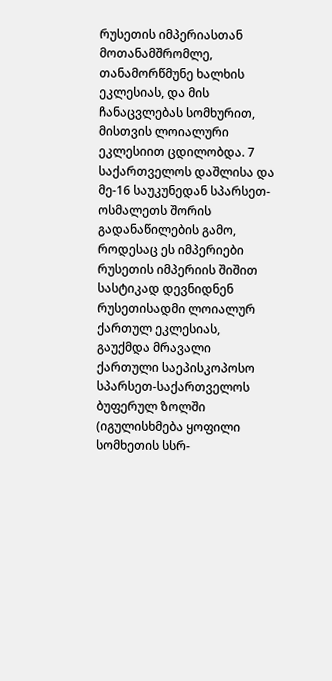რუსეთის იმპერიასთან მოთანამშრომლე, თანამორწმუნე ხალხის ეკლესიას, და მის ჩანაცვლებას სომხურით, მისთვის ლოიალური ეკლესიით ცდილობდა. 7 საქართველოს დაშლისა და მე-16 საუკუნედან სპარსეთ-ოსმალეთს შორის გადანაწილების გამო, როდესაც ეს იმპერიები რუსეთის იმპერიის შიშით სასტიკად დევნიდნენ რუსეთისადმი ლოიალურ ქართულ ეკლესიას, გაუქმდა მრავალი ქართული საეპისკოპოსო სპარსეთ-საქართველოს ბუფერულ ზოლში (იგულისხმება ყოფილი სომხეთის სსრ-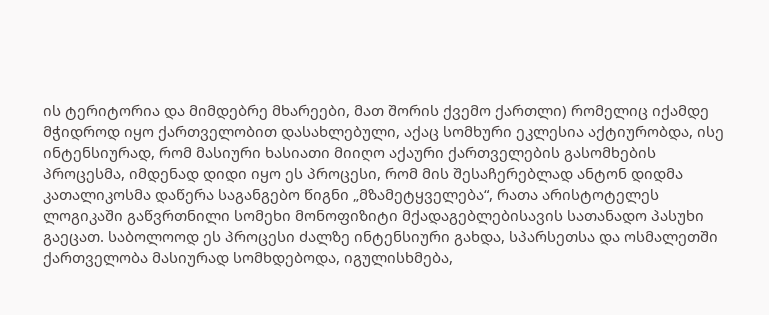ის ტერიტორია და მიმდებრე მხარეები, მათ შორის ქვემო ქართლი) რომელიც იქამდე მჭიდროდ იყო ქართველობით დასახლებული, აქაც სომხური ეკლესია აქტიურობდა, ისე ინტენსიურად, რომ მასიური ხასიათი მიიღო აქაური ქართველების გასომხების პროცესმა, იმდენად დიდი იყო ეს პროცესი, რომ მის შესაჩერებლად ანტონ დიდმა კათალიკოსმა დაწერა საგანგებო წიგნი „მზამეტყველება“, რათა არისტოტელეს ლოგიკაში გაწვრთნილი სომეხი მონოფიზიტი მქადაგებლებისავის სათანადო პასუხი გაეცათ. საბოლოოდ ეს პროცესი ძალზე ინტენსიური გახდა, სპარსეთსა და ოსმალეთში ქართველობა მასიურად სომხდებოდა, იგულისხმება,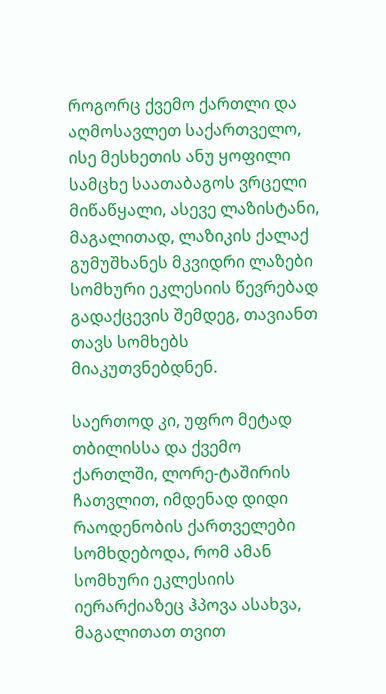როგორც ქვემო ქართლი და აღმოსავლეთ საქართველო, ისე მესხეთის ანუ ყოფილი სამცხე საათაბაგოს ვრცელი მიწაწყალი, ასევე ლაზისტანი, მაგალითად, ლაზიკის ქალაქ გუმუშხანეს მკვიდრი ლაზები სომხური ეკლესიის წევრებად გადაქცევის შემდეგ, თავიანთ თავს სომხებს მიაკუთვნებდნენ.

საერთოდ კი, უფრო მეტად თბილისსა და ქვემო ქართლში, ლორე-ტაშირის ჩათვლით, იმდენად დიდი რაოდენობის ქართველები სომხდებოდა, რომ ამან სომხური ეკლესიის იერარქიაზეც ჰპოვა ასახვა, მაგალითათ თვით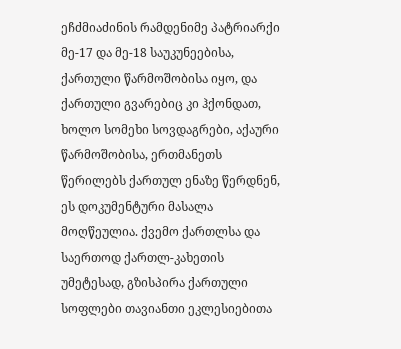ეჩძმიაძინის რამდენიმე პატრიარქი მე-17 და მე-18 საუკუნეებისა, ქართული წარმოშობისა იყო, და ქართული გვარებიც კი ჰქონდათ, ხოლო სომეხი სოვდაგრები, აქაური წარმოშობისა, ერთმანეთს წერილებს ქართულ ენაზე წერდნენ, ეს დოკუმენტური მასალა მოღწეულია. ქვემო ქართლსა და საერთოდ ქართლ-კახეთის უმეტესად, გზისპირა ქართული სოფლები თავიანთი ეკლესიებითა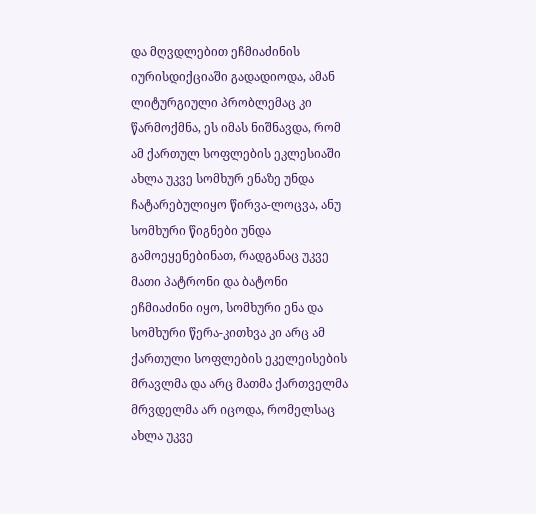და მღვდლებით ეჩმიაძინის იურისდიქციაში გადადიოდა, ამან ლიტურგიული პრობლემაც კი წარმოქმნა, ეს იმას ნიშნავდა, რომ ამ ქართულ სოფლების ეკლესიაში ახლა უკვე სომხურ ენაზე უნდა ჩატარებულიყო წირვა-ლოცვა, ანუ სომხური წიგნები უნდა გამოეყენებინათ, რადგანაც უკვე მათი პატრონი და ბატონი ეჩმიაძინი იყო, სომხური ენა და სომხური წერა-კითხვა კი არც ამ ქართული სოფლების ეკელეისების მრავლმა და არც მათმა ქართველმა მრვდელმა არ იცოდა, რომელსაც ახლა უკვე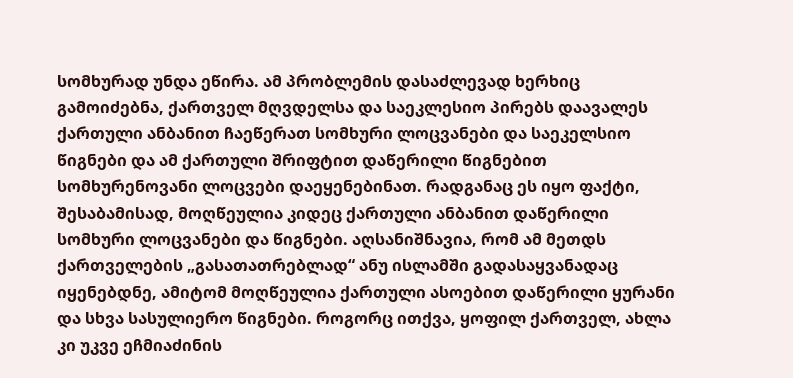სომხურად უნდა ეწირა. ამ პრობლემის დასაძლევად ხერხიც გამოიძებნა, ქართველ მღვდელსა და საეკლესიო პირებს დაავალეს ქართული ანბანით ჩაეწერათ სომხური ლოცვანები და საეკელსიო წიგნები და ამ ქართული შრიფტით დაწერილი წიგნებით სომხურენოვანი ლოცვები დაეყენებინათ. რადგანაც ეს იყო ფაქტი, შესაბამისად, მოღწეულია კიდეც ქართული ანბანით დაწერილი სომხური ლოცვანები და წიგნები. აღსანიშნავია, რომ ამ მეთდს ქართველების „გასათათრებლად“ ანუ ისლამში გადასაყვანადაც იყენებდნე, ამიტომ მოღწეულია ქართული ასოებით დაწერილი ყურანი და სხვა სასულიერო წიგნები. როგორც ითქვა, ყოფილ ქართველ, ახლა კი უკვე ეჩმიაძინის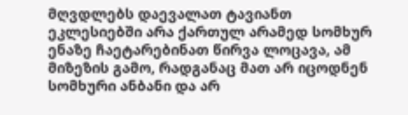მღვდლებს დაევალათ ტავიანთ ეკლესიებში არა ქართულ არამედ სომხურ ენაზე ჩაეტარებინათ წირვა ლოცავა, ამ მიზეზის გამო, რადგანაც მათ არ იცოდნენ სომხური ანბანი და არ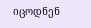იცოდნენ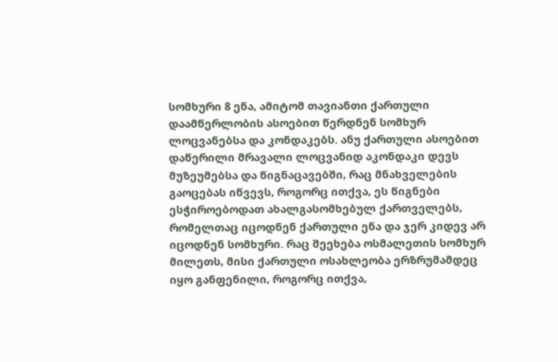სომხური 8 ენა, ამიტომ თავიანთი ქართული დაამწერლობის ასოებით წერდნენ სომხურ ლოცვანებსა და კონდაკებს. ანუ ქართული ასოებით დაწერილი მრავალი ლოცვანიდ აკონდაკი დევს მუზეუმებსა და წიგნაცავებში, რაც მნახველების გაოცებას იწვევს, როგორც ითქვა, ეს წიგნები ესჭიროებოდათ ახალგასომხებულ ქართველებს, რომელთაც იცოდნენ ქართული ენა და ჯერ კიდევ არ იცოდნენ სომხური. რაც შეეხება ოსმალეთის სომხურ მილეთს, მისი ქართული ოსახლეობა ერზრუმამდეც იყო განფენილი, როგორც ითქვა,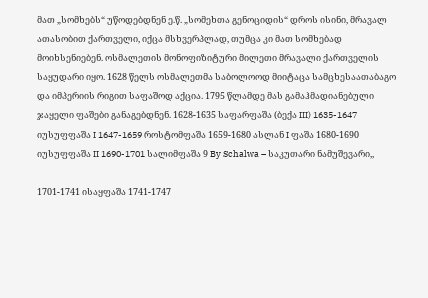მათ „სომხებს“ უწოდებდნენ ე.წ. „სომეხთა გენოციდის“ დროს ისინი, მრავალ ათასობით ქართველი, იქცა მსხვერპლად, თუმცა კი მათ სომხებად მოიხსენიებენ. ოსმალეთის მონოფიზიტური მილეთი მრავალი ქართველის საყუდარი იყო. 1628 წელს ოსმალეთმა საბოლოოდ მიიტაცა სამცხესაათაბაგო და იმპერიის რიგით საფაშოდ აქცია. 1795 წლამდე მას გამაჰმადიანებული ჯაყელი ფაშები განაგებდნენ. 1628-1635 საფარფაშა (ბექა III) 1635-1647 იუსუფფაშა I 1647-1659 როსტომფაშა 1659-1680 ასლან I ფაშა 1680-1690 იუსუფფაშა II 1690-1701 სალიმფაშა 9 By Schalwa – საკუთარი ნამუშევარი,,

1701-1741 ისაყფაშა 1741-1747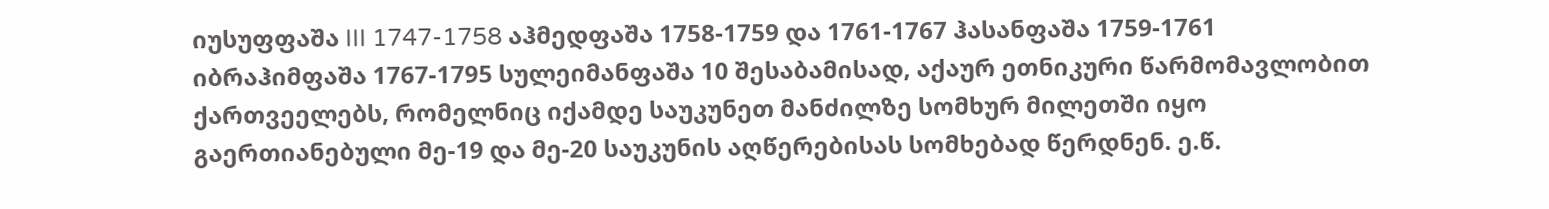იუსუფფაშა III 1747-1758 აჰმედფაშა 1758-1759 და 1761-1767 ჰასანფაშა 1759-1761 იბრაჰიმფაშა 1767-1795 სულეიმანფაშა 10 შესაბამისად, აქაურ ეთნიკური წარმომავლობით ქართვეელებს, რომელნიც იქამდე საუკუნეთ მანძილზე სომხურ მილეთში იყო გაერთიანებული მე-19 და მე-20 საუკუნის აღწერებისას სომხებად წერდნენ. ე.წ.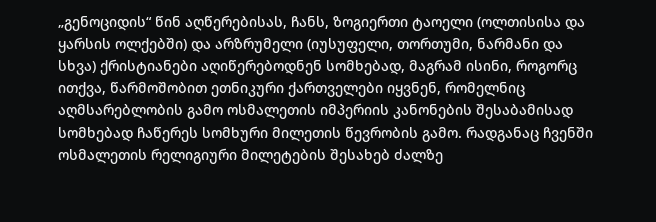„გენოციდის“ წინ აღწერებისას, ჩანს, ზოგიერთი ტაოელი (ოლთისისა და ყარსის ოლქებში) და არზრუმელი (იუსუფელი, თორთუმი, ნარმანი და სხვა) ქრისტიანები აღიწერებოდნენ სომხებად, მაგრამ ისინი, როგორც ითქვა, წარმოშობით ეთნიკური ქართველები იყვნენ, რომელნიც აღმსარებლობის გამო ოსმალეთის იმპერიის კანონების შესაბამისად სომხებად ჩაწერეს სომხური მილეთის წევრობის გამო. რადგანაც ჩვენში ოსმალეთის რელიგიური მილეტების შესახებ ძალზე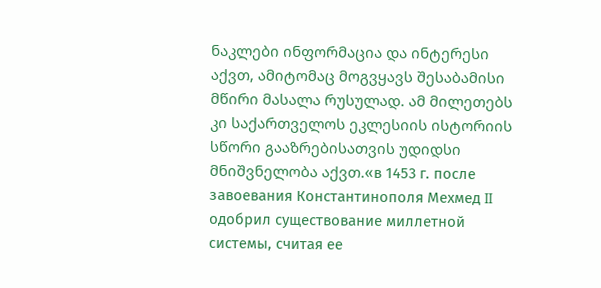ნაკლები ინფორმაცია და ინტერესი აქვთ, ამიტომაც მოგვყავს შესაბამისი მწირი მასალა რუსულად. ამ მილეთებს კი საქართველოს ეკლესიის ისტორიის სწორი გააზრებისათვის უდიდსი მნიშვნელობა აქვთ.«в 1453 г. после завоевания Константинополя Мехмед II одобрил существование миллетной системы, считая ее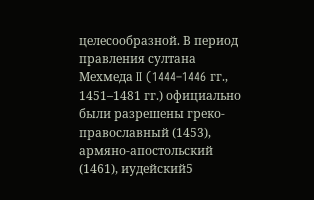целесообразной. В период правления султана Мехмеда II (1444–1446 гг., 1451–1481 гг.) официально были разрешены греко-православный (1453), армяно-апостольский (1461), иудейский5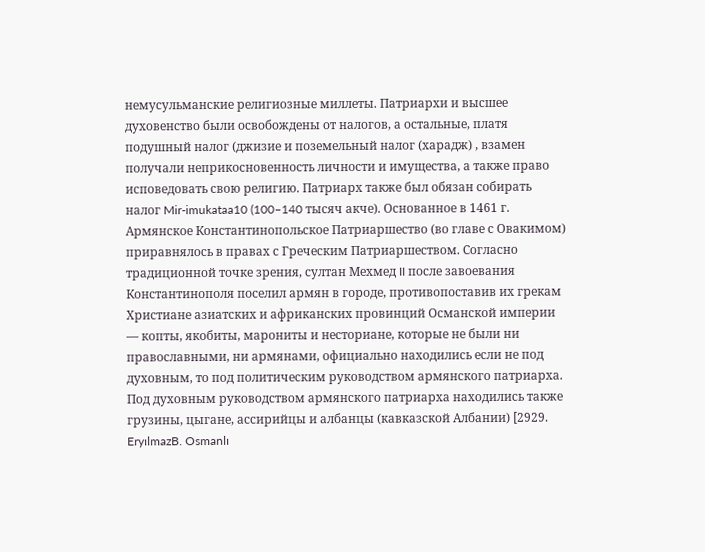немусульманские религиозные миллеты. Патриархи и высшее духовенство были освобождены от налогов, а остальные, платя подушный налог (джизие и поземельный налог (харадж) , взамен получали неприкосновенность личности и имущества, а также право исповедовать свою религию. Патриарх также был обязан собирать налог Mir-imukataa10 (100–140 тысяч акче). Основанное в 1461 г. Армянское Константинопольское Патриаршество (во главе с Овакимом) приравнялось в правах с Греческим Патриаршеством. Согласно традиционной точке зрения, султан Мехмед II после завоевания Константинополя поселил армян в городе, противопоставив их грекам Христиане азиатских и африканских провинций Османской империи — копты, якобиты, марониты и несториане, которые не были ни православными, ни армянами, официально находились если не под духовным, то под политическим руководством армянского патриарха. Под духовным руководством армянского патриарха находились также грузины, цыгане, ассирийцы и албанцы (кавказской Албании) [2929. EryılmazB. Osmanlı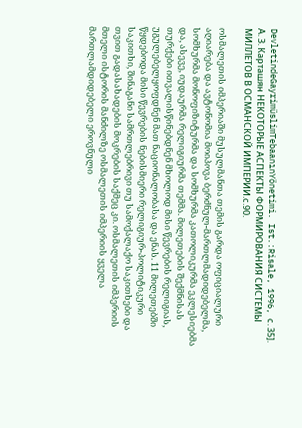DevletindeGayrimüslimTebaanınYönetimi. Ist.:Risale, 1996, с. 35]. А. З. Карташян НЕКОТОРЫЕ АСПЕКТЫ ФОРМИРОВАНИЯ СИСТЕМЫ МИЛЛЕТОВ В ОСМАНСКОЙ ИМПЕРИИ.с.90.

ოსმალეთის იმპერიაში მუსულმანთა თემის გარდა ოფიციალური აღიარება და ავტონომია მოიპოვა ბერძნულ-მართლმადიდებელმა, სომხურმა მონოფიზიტურმა და სომხურმა კათოლიკურმა ეკლესიებმა და, ასევე, იუდაურმა რელიგიურმა თემმა. მილეთების შექმნისას თურქები ითვალისწინებდნენ მხოლოდ მისი წევრების რელიგიას, უგულებელყოფდნენ მათ ნაციონალობასა და ენას. 11 მილეთებში წყდებოდა მისი წევრების ნებისმიერი რელიგიურ-პოლიტიკური საკითხი, შინაგანი სამრთლებრივი თუ სამოქალაქო საკითხები და თვით გადასახადების მოკრების საქმეც კი. ოსმალეთის იმპერიის მთელი ისტორის მანძილზე ოსმალეთის იმპერიის ყველა მართლამდიდებელი ეროვნული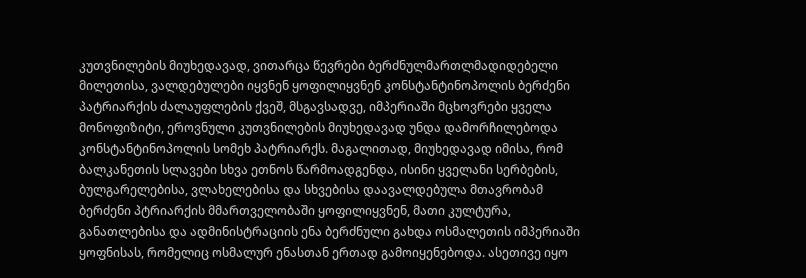კუთვნილების მიუხედავად, ვითარცა წევრები ბერძნულმართლმადიდებელი მილეთისა, ვალდებულები იყვნენ ყოფილიყვნენ კონსტანტინოპოლის ბერძენი პატრიარქის ძალაუფლების ქვეშ, მსგავსადვე, იმპერიაში მცხოვრები ყველა მონოფიზიტი, ეროვნული კუთვნილების მიუხედავად უნდა დამორჩილებოდა კონსტანტინოპოლის სომეხ პატრიარქს. მაგალითად, მიუხედავად იმისა, რომ ბალკანეთის სლავები სხვა ეთნოს წარმოადგენდა, ისინი ყველანი სერბების, ბულგარელებისა, ვლახელებისა და სხვებისა დაავალდებულა მთავრობამ ბერძენი პტრიარქის მმართველობაში ყოფილიყვნენ, მათი კულტურა, განათლებისა და ადმინისტრაციის ენა ბერძნული გახდა ოსმალეთის იმპერიაში ყოფნისას, რომელიც ოსმალურ ენასთან ერთად გამოიყენებოდა. ასეთივე იყო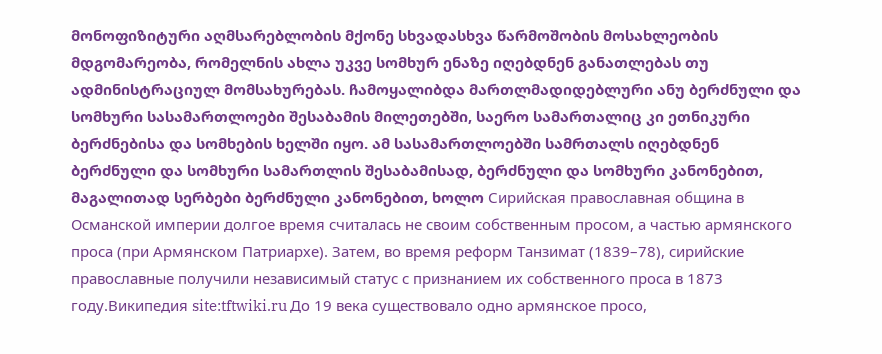მონოფიზიტური აღმსარებლობის მქონე სხვადასხვა წარმოშობის მოსახლეობის მდგომარეობა, რომელნის ახლა უკვე სომხურ ენაზე იღებდნენ განათლებას თუ ადმინისტრაციულ მომსახურებას. ჩამოყალიბდა მართლმადიდებლური ანუ ბერძნული და სომხური სასამართლოები შესაბამის მილეთებში, საერო სამართალიც კი ეთნიკური ბერძნებისა და სომხების ხელში იყო. ამ სასამართლოებში სამრთალს იღებდნენ ბერძნული და სომხური სამართლის შესაბამისად, ბერძნული და სომხური კანონებით, მაგალითად სერბები ბერძნული კანონებით, ხოლო Сирийская православная община в Османской империи долгое время считалась не своим собственным просом, а частью армянского проса (при Армянском Патриархе). Затем, во время реформ Танзимат (1839–78), сирийские православные получили независимый статус с признанием их собственного проса в 1873 году.Википедия site:tftwiki.ru До 19 века существовало одно армянское просо,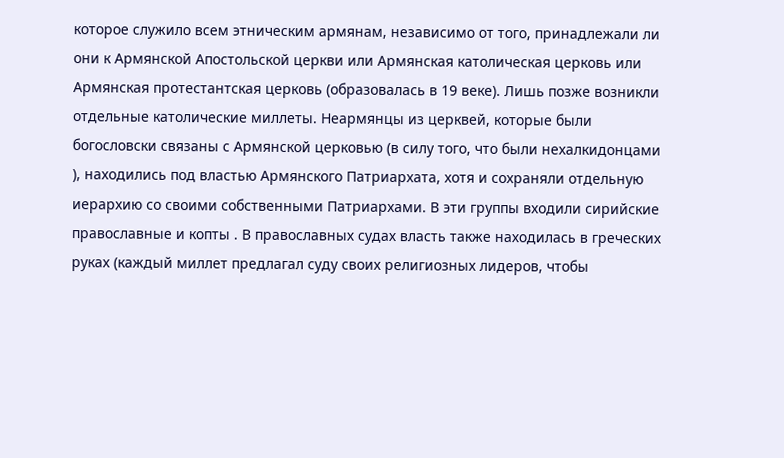которое служило всем этническим армянам, независимо от того, принадлежали ли они к Армянской Апостольской церкви или Армянская католическая церковь или Армянская протестантская церковь (образовалась в 19 веке). Лишь позже возникли отдельные католические миллеты. Неармянцы из церквей, которые были богословски связаны с Армянской церковью (в силу того, что были нехалкидонцами ), находились под властью Армянского Патриархата, хотя и сохраняли отдельную иерархию со своими собственными Патриархами. В эти группы входили сирийские православные и копты . В православных судах власть также находилась в греческих руках (каждый миллет предлагал суду своих религиозных лидеров, чтобы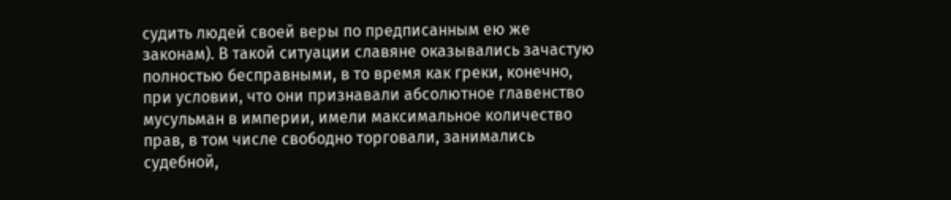судить людей своей веры по предписанным ею же законам). В такой ситуации славяне оказывались зачастую полностью бесправными, в то время как греки, конечно, при условии, что они признавали абсолютное главенство мусульман в империи, имели максимальное количество прав, в том числе свободно торговали, занимались судебной,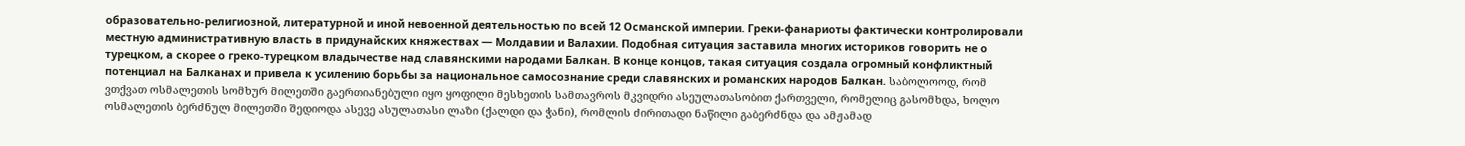образовательно-религиозной, литературной и иной невоенной деятельностью по всей 12 Османской империи. Греки-фанариоты фактически контролировали местную административную власть в придунайских княжествах — Молдавии и Валахии. Подобная ситуация заставила многих историков говорить не о турецком, а скорее о греко-турецком владычестве над славянскими народами Балкан. В конце концов, такая ситуация создала огромный конфликтный потенциал на Балканах и привела к усилению борьбы за национальное самосознание среди славянских и романских народов Балкан. საბოლოოდ, რომ ვთქვათ ოსმალეთის სომხურ მილეთში გაერთიანებული იყო ყოფილი მესხეთის სამთავროს მკვიდრი ასეულათასობით ქართველი, რომელიც გასომხდა, ხოლო ოსმალეთის ბერძნულ მილეთში შედიოდა ასევე ასულათასი ლაზი (ქალდი და ჭანი), რომლის ძირითადი ნაწილი გაბერძნდა და ამჟამად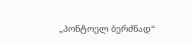„პონტოელ ბერძნად“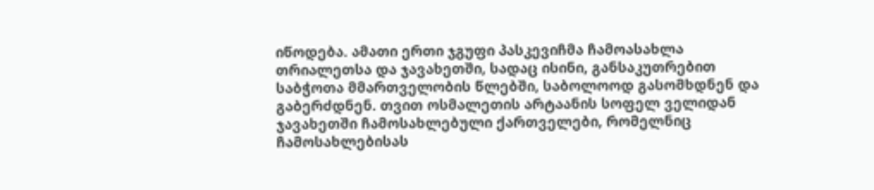იწოდება. ამათი ერთი ჯგუფი პასკევიჩმა ჩამოასახლა თრიალეთსა და ჯავახეთში, სადაც ისინი, განსაკუთრებით საბჭოთა მმართველობის წლებში, საბოლოოდ გასომხდნენ და გაბერძდნენ. თვით ოსმალეთის არტაანის სოფელ ველიდან ჯავახეთში ჩამოსახლებული ქართველები, რომელნიც ჩამოსახლებისას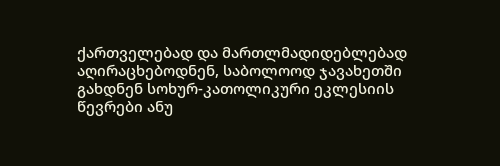ქართველებად და მართლმადიდებლებად აღირაცხებოდნენ, საბოლოოდ ჯავახეთში გახდნენ სოხურ-კათოლიკური ეკლესიის წევრები ანუ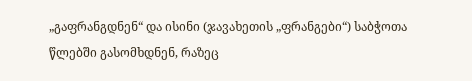„გაფრანგდნენ“ და ისინი (ჯავახეთის „ფრანგები“) საბჭოთა წლებში გასომხდნენ, რაზეც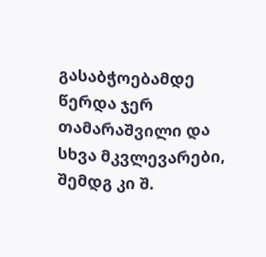გასაბჭოებამდე წერდა ჯერ თამარაშვილი და სხვა მკვლევარები, შემდგ კი შ.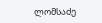ლომსაძე